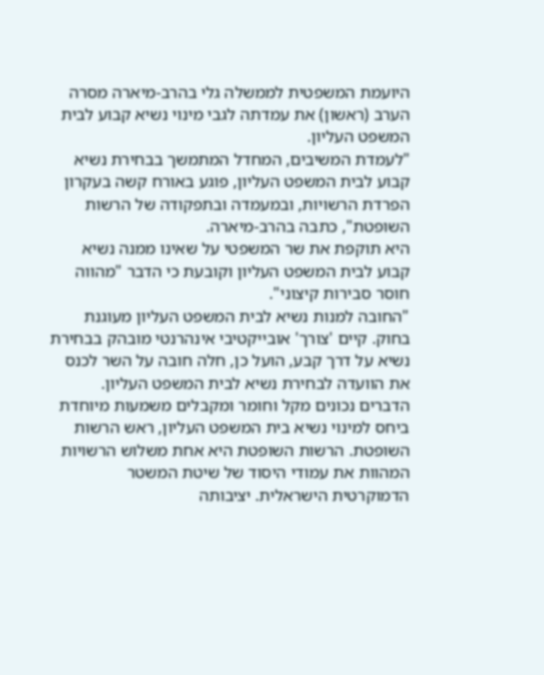היועמת המשפטית לממשלה גלי בהרב-מיארה מסרה הערב (ראשון) את עמדתה לגבי מינוי נשיא קבוע לבית המשפט העליון.
"לעמדת המשיבים, המחדל המתמשך בבחירת נשיא קבוע לבית המשפט העליון, פוגע באורח קשה בעקרון הפרדת הרשויות, ובמעמדה ובתפקודה של הרשות השופטת", כתבה בהרב-מיארה.
היא תוקפת את שר המשפטי על שאינו ממנה נשיא קבוע לבית המשפט העליון וקובעת כי הדבר "מהווה חוסר סבירות קיצוני".
"החובה למנות נשיא לבית המשפט העליון מעוגנת בחוק. קיים 'צורך' אובייקטיבי אינהרנטי מובהק בבחירת נשיא על דרך קבע, הועל כן, חלה חובה על השר לכנס את הוועדה לבחירת נשיא לבית המשפט העליון. הדברים נכונים מקל וחומר ומקבלים משמעות מיוחדת ביחס למינוי נשיא בית המשפט העליון, ראש הרשות השופטת. הרשות השופטת היא אחת משלוש הרשויות המהוות את עמודי היסוד של שיטת המשטר הדמוקרטית הישראלית. יציבותה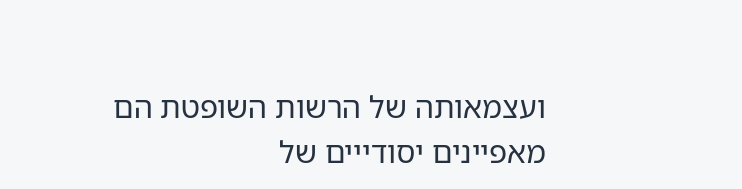ועצמאותה של הרשות השופטת הם מאפיינים יסודייים של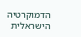הדמוקרטיה הישראלית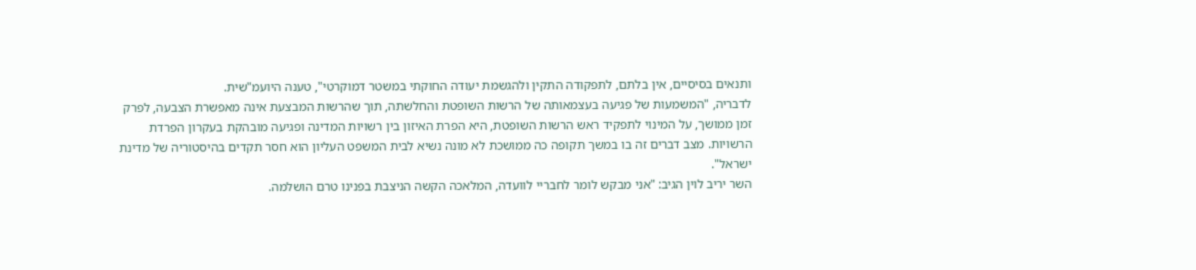ותנאים בסיסיים, אין בלתם, לתפקודה התקין ולהגשמת יעודה החוקתי במשטר דמוקרטי", טענה היועמ"שית.
לדבריה, "המשמעות של פגיעה בעצמאותה של הרשות השופטת והחלשתה, תוך שהרשות המבצעת אינה מאפשרת הצבעה, לפרק זמן ממושך, על המינוי לתפקיד ראש הרשות השופטת, היא הפרת האיזון בין רשויות המדינה ופגיעה מובהקת בעקרון הפרדת הרשויות. מצב דברים זה בו במשך תקופה כה ממושכת לא מונה נשיא לבית המשפט העליון הוא חסר תקדים בהיסטוריה של מדינת ישראל".
השר יריב לוין הגיב: "אני מבקש לומר לחבריי לוועדה, המלאכה הקשה הניצבת בפנינו טרם הושלמה.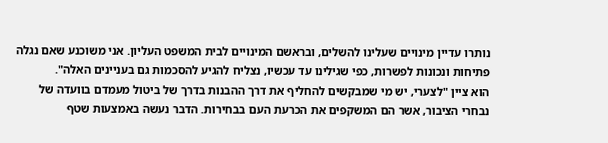נותרו עדיין מינויים שעלינו להשלים, ובראשם המינויים לבית המשפט העליון. אני משוכנע שאם נגלה פתיחות ונכונות לפשרות, כפי שגילינו עד עכשיו, נצליח להגיע להסכמות גם בעניינים האלה".
הוא ציין "לצערי, יש מי שמבקשים להחליף את דרך ההבנות בדרך של ביטול מעמדם בוועדה של נבחרי הציבור, אשר הם המשקפים את הכרעת העם בבחירות. הדבר נעשה באמצעות שטף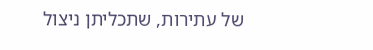של עתירות, שתכליתן ניצול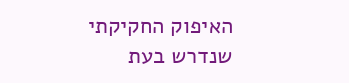האיפוק החקיקתי שנדרש בעת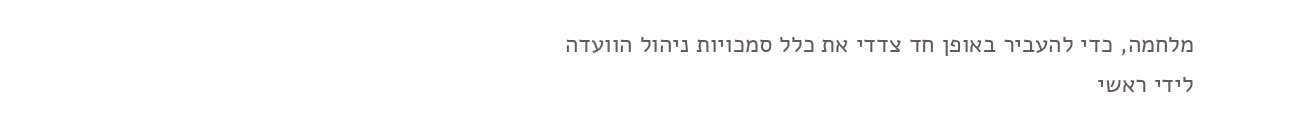מלחמה, כדי להעביר באופן חד צדדי את כלל סמכויות ניהול הוועדה לידי ראשי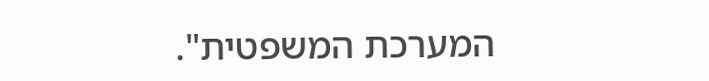המערכת המשפטית".